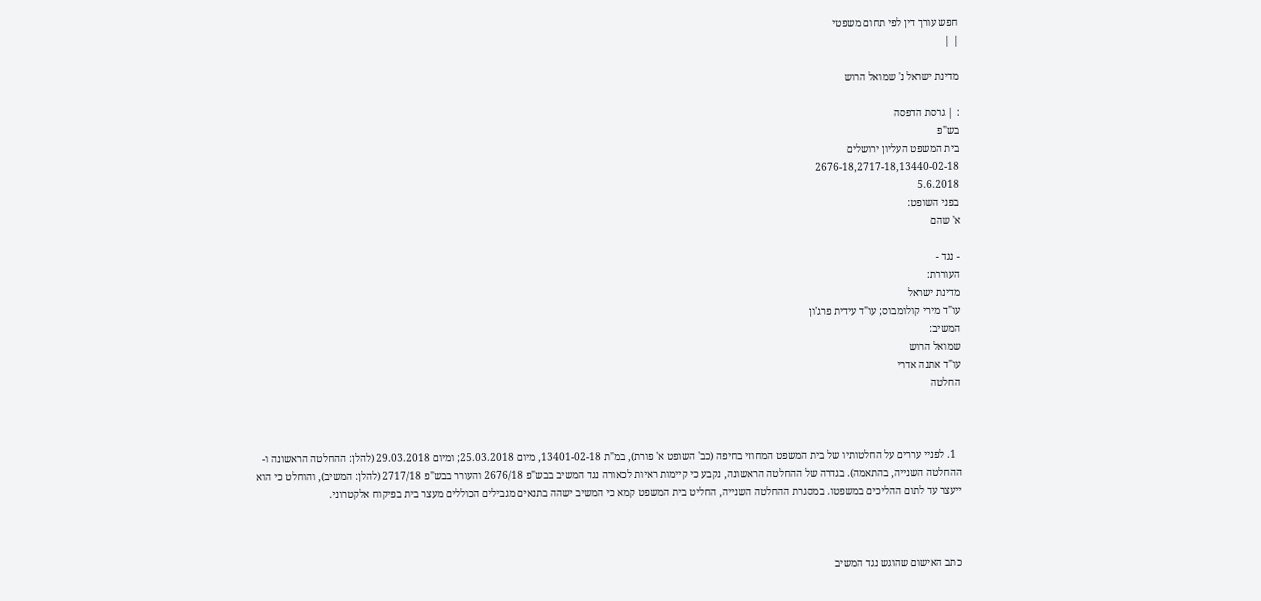חפש עורך דין לפי תחום משפטי
| |

מדינת ישראל נ' שמואל הרוש

: | גרסת הדפסה
בש"פ
בית המשפט העליון ירושלים
2676-18,2717-18,13440-02-18
5.6.2018
בפני השופט:
א' שהם

- נגד -
העוררת:
מדינת ישראל
עו"ד מירי קולומבוס; עו"ד עידית פרג'ון
המשיב:
שמואל הרוש
עו"ד אתנה אדרי
החלטה



  1. לפניי עררים על החלטותיו של בית המשפט המחוזי בחיפה (כב' השופט א' פורת), במ"ת 13401-02-18, מיום 25.03.2018; ומיום 29.03.2018 (להלן: ההחלטה הראשונה ו-ההחלטה השנייה, בהתאמה). בגדרה של ההחלטה הראשונה, נקבע כי קיימות ראיות לכאורה נגד המשיב בבש"פ 2676/18 והעורר בבש"פ 2717/18 (להלן: המשיב), והוחלט כי הוא ייעצר עד לתום ההליכים במשפטו. במסגרת ההחלטה השנייה, החליט בית המשפט קמא כי המשיב ישהה בתנאים מגבילים הכוללים מעצר בית בפיקוח אלקטרוני.



כתב האישום שהוגש נגד המשיב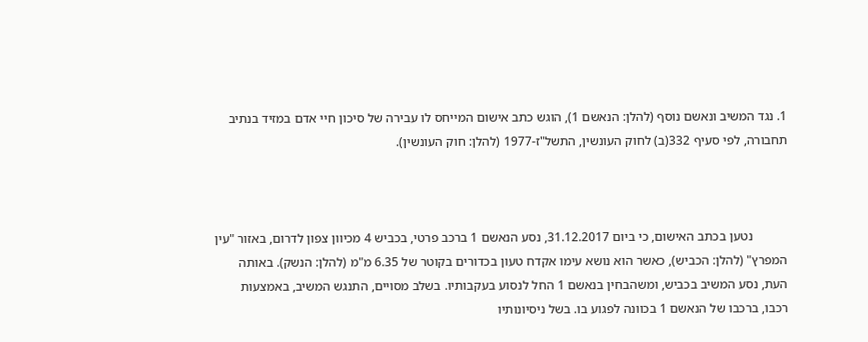1. נגד המשיב ונאשם נוסף (להלן: הנאשם 1), הוגש כתב אישום המייחס לו עבירה של סיכון חיי אדם במזיד בנתיב תחבורה, לפי סעיף 332(ב) לחוק העונשין, התשל"ז-1977 (להלן: חוק העונשין).



           נטען בכתב האישום, כי ביום 31.12.2017, נסע הנאשם 1 ברכב פרטי, בכביש 4 מכיוון צפון לדרום, באזור "עין המפרץ" (להלן: הכביש), כאשר הוא נושא עימו אקדח טעון בכדורים בקוטר של 6.35 מ"מ (להלן: הנשק). באותה העת, נסע המשיב בכביש, ומשהבחין בנאשם 1 החל לנסוע בעקבותיו. בשלב מסויים, התנגש המשיב, באמצעות רכבו, ברכבו של הנאשם 1 בכוונה לפגוע בו. בשל ניסיונותיו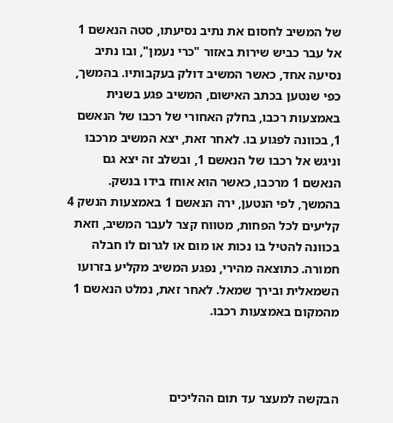של המשיב לחסום את נתיב נסיעתו, סטה הנאשם 1 אל עבר כביש שירות באזור "כרי נעמן", ובו נתיב נסיעה אחד, כאשר המשיב דולק בעקבותיו. בהמשך, כפי שנטען בכתב האישום, המשיב פגע בשנית באמצעות רכבו, בחלק האחורי של רכבו של הנאשם 1, בכוונה לפגוע בו. לאחר זאת, יצא המשיב מרכבו וניגש אל רכבו של הנאשם 1, ובשלב זה יצא גם הנאשם 1 מרכבו, כאשר הוא אוחז בידו בנשק. בהמשך, לפי הנטען, ירה הנאשם 1 באמצעות הנשק 4 קליעים לכל הפחות, מטווח קצר לעבר המשיב, וזאת בכוונה להטיל בו נכות או מום או לגרום לו חבלה חמורה. כתוצאה מהירי, נפגע המשיב מקליע בזרועו השמאלית ובירך שמאל. לאחר זאת, נמלט הנאשם 1 מהמקום באמצעות רכבו.



הבקשה למעצר עד תום ההליכים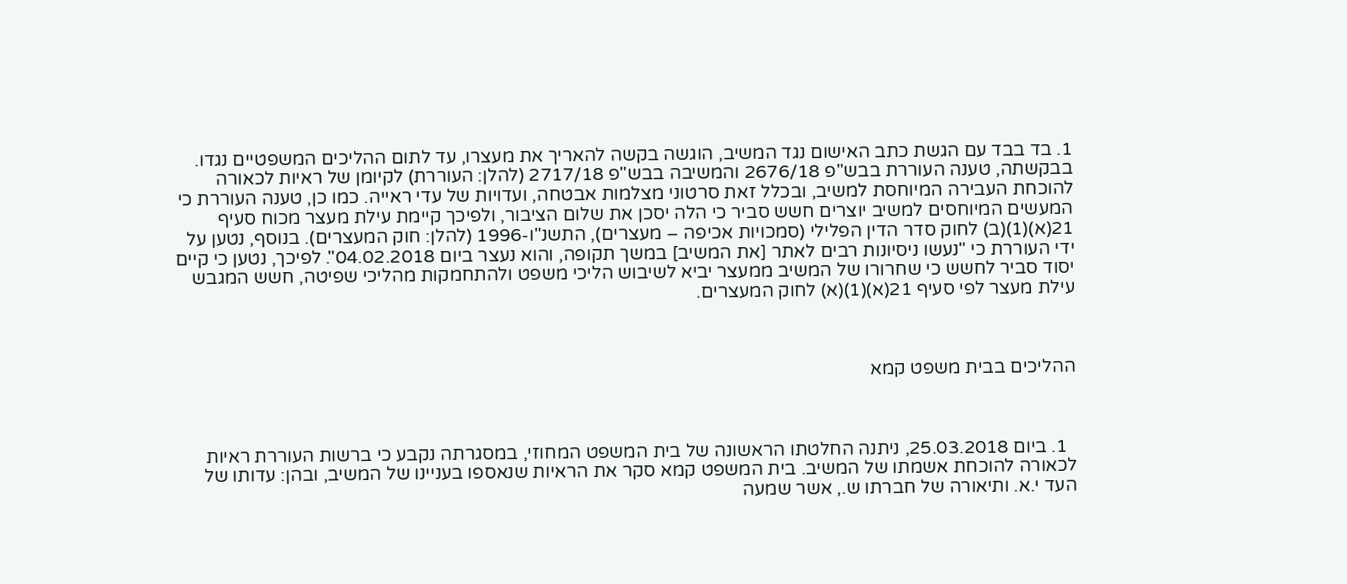1. בד בבד עם הגשת כתב האישום נגד המשיב, הוגשה בקשה להאריך את מעצרו, עד לתום ההליכים המשפטיים נגדו. בבקשתה, טענה העוררת בבש"פ 2676/18 והמשיבה בבש"פ 2717/18 (להלן: העוררת) לקיומן של ראיות לכאורה להוכחת העבירה המיוחסת למשיב, ובכלל זאת סרטוני מצלמות אבטחה, ועדויות של עדי ראייה. כמו כן, טענה העוררת כי המעשים המיוחסים למשיב יוצרים חשש סביר כי הלה יסכן את שלום הציבור, ולפיכך קיימת עילת מעצר מכוח סעיף 21(א)(1)(ב) לחוק סדר הדין הפלילי (סמכויות אכיפה – מעצרים), התשנ"ו-1996 (להלן: חוק המעצרים). בנוסף, נטען על ידי העוררת כי "נעשו ניסיונות רבים לאתר [את המשיב] במשך תקופה, והוא נעצר ביום 04.02.2018". לפיכך, נטען כי קיים יסוד סביר לחשש כי שחרורו של המשיב ממעצר יביא לשיבוש הליכי משפט ולהתחמקות מהליכי שפיטה, חשש המגבש עילת מעצר לפי סעיף 21(א)(1)(א) לחוק המעצרים.



ההליכים בבית משפט קמא



  1. ביום 25.03.2018, ניתנה החלטתו הראשונה של בית המשפט המחוזי, במסגרתה נקבע כי ברשות העוררת ראיות לכאורה להוכחת אשמתו של המשיב. בית המשפט קמא סקר את הראיות שנאספו בעניינו של המשיב, ובהן: עדותו של העד י.א. ותיאורה של חברתו ש., אשר שמעה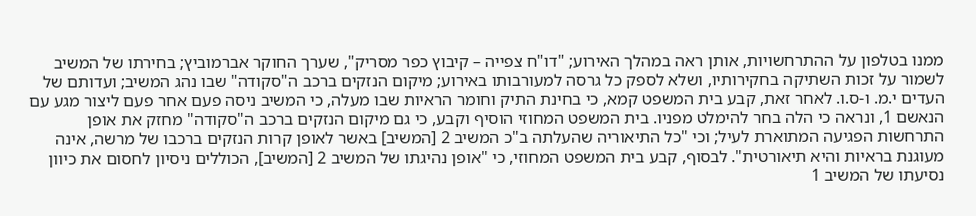ממנו בטלפון על ההתרחשויות, אותן ראה במהלך האירוע; "דו"ח צפייה – קיבוץ כפר מסריק", שערך החוקר אברמוביץ; בחירתו של המשיב לשמור על זכות השתיקה בחקירותיו, ושלא לספק כל גרסה למעורבותו באירוע; מיקום הנזקים ברכב ה"סקודה" שבו נהג המשיב; ועדותם של העדים י.מ. ו-ס.ו. לאחר זאת, קבע בית המשפט קמא, כי בחינת התיק וחומר הראיות שבו מעלה, כי המשיב ניסה פעם אחר פעם ליצור מגע עם הנאשם 1, ונראה כי הלה בחר להימלט מפניו. בית המשפט המחוזי הוסיף וקבע, כי גם מיקום הנזקים ברכב ה"סקודה" מחזק את אופן התרחשות הפגיעה המתוארת לעיל; וכי "כל התיאוריה שהעלתה ב"כ המשיב 2 [המשיב] באשר לאופן קרות הנזקים ברכבו של מרשה, אינה מעוגנת בראיות והיא תיאורטית". לבסוף, קבע בית המשפט המחוזי, כי "אופן נהיגתו של המשיב 2 [המשיב], הכוללים ניסיון לחסום את כיוון נסיעתו של המשיב 1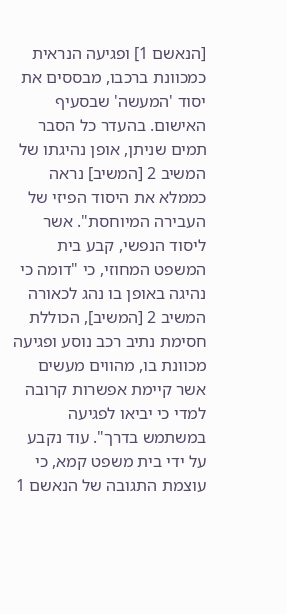[הנאשם 1] ופגיעה הנראית כמכוונת ברכבו, מבססים את יסוד 'המעשה' שבסעיף האישום. בהעדר כל הסבר תמים שניתן, אופן נהיגתו של המשיב 2 [המשיב] נראה כממלא את היסוד הפיזי של העבירה המיוחסת". אשר ליסוד הנפשי, קבע בית המשפט המחוזי, כי "דומה כי נהיגה באופן בו נהג לכאורה המשיב 2 [המשיב], הכוללת חסימת נתיב רכב נוסע ופגיעה מכוונת בו, מהווים מעשים אשר קיימת אפשרות קרובה למדי כי יביאו לפגיעה במשתמש בדרך". עוד נקבע על ידי בית משפט קמא, כי עוצמת התגובה של הנאשם 1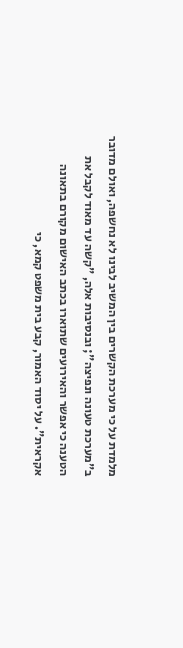מלמדת על כי מערכת הקשרים בין המשיב לבינו לא נחשפה, ואולם מדובר ב"מערכת טעונה ונפיצה"; ובנסיבות אלה, "קשה עד מאוד לקבל את הטענה כי אפשר והאירועים שתוארו בכתב האישום מקורם בתאונה אקראית". על יסוד האמור, קבע בית משפט קמא, כי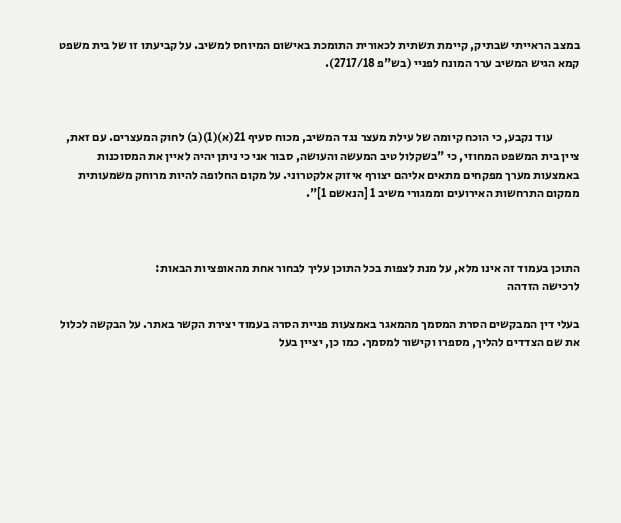במצב הראייתי שבתיק, קיימת תשתית לכאורית התומכת באישום המיוחס למשיב. על קביעתו זו של בית משפט קמא הגיש המשיב ערר המונח לפניי (בש"פ 2717/18).



           עוד נקבע, כי הוכח קיומה של עילת מעצר נגד המשיב, מכוח סעיף 21(א)(1)(ב) לחוק המעצרים. עם זאת, ציין בית המשפט המחוזי, כי "בשקלול טיב המעשה והעושה, סבור אני כי ניתן יהיה לאיין את המסוכנות באמצעות מערך מפקחים מתאים אליהם יצורף איזוק אלקטרוני. על מקום החלופה להיות מרוחק משמעותית ממקום התרחשות האירועים וממגורי משיב 1 [הנאשם 1]".



התוכן בעמוד זה אינו מלא, על מנת לצפות בכל התוכן עליך לבחור אחת מהאופציות הבאות:
לרכישה הזדהה

בעלי דין המבקשים הסרת המסמך מהמאגר באמצעות פניית הסרה בעמוד יצירת הקשר באתר. על הבקשה לכלול את שם הצדדים להליך, מספרו וקישור למסמך. כמו כן, יציין בעל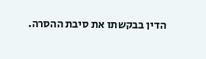הדין בבקשתו את סיבת ההסרה.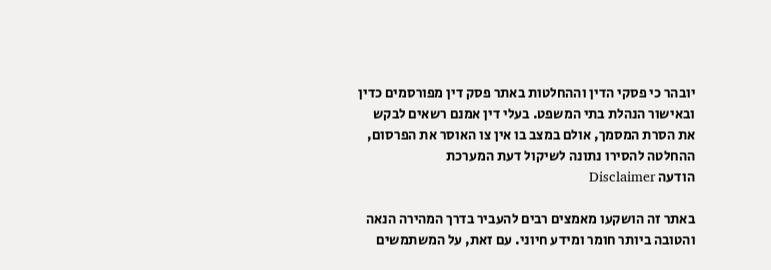יובהר כי פסקי הדין וההחלטות באתר פסק דין מפורסמים כדין ובאישור הנהלת בתי המשפט. בעלי דין אמנם רשאים לבקש את הסרת המסמך, אולם במצב בו אין צו האוסר את הפרסום, ההחלטה להסירו נתונה לשיקול דעת המערכת
הודעה Disclaimer

באתר זה הושקעו מאמצים רבים להעביר בדרך המהירה הנאה והטובה ביותר חומר ומידע חיוני. עם זאת, על המשתמשים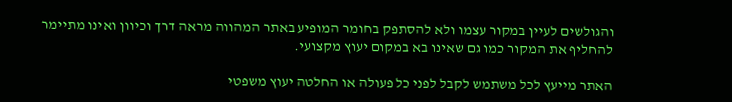והגולשים לעיין במקור עצמו ולא להסתפק בחומר המופיע באתר המהווה מראה דרך וכיוון ואינו מתיימר להחליף את המקור כמו גם שאינו בא במקום יעוץ מקצועי.

האתר מייעץ לכל משתמש לקבל לפני כל פעולה או החלטה יעוץ משפטי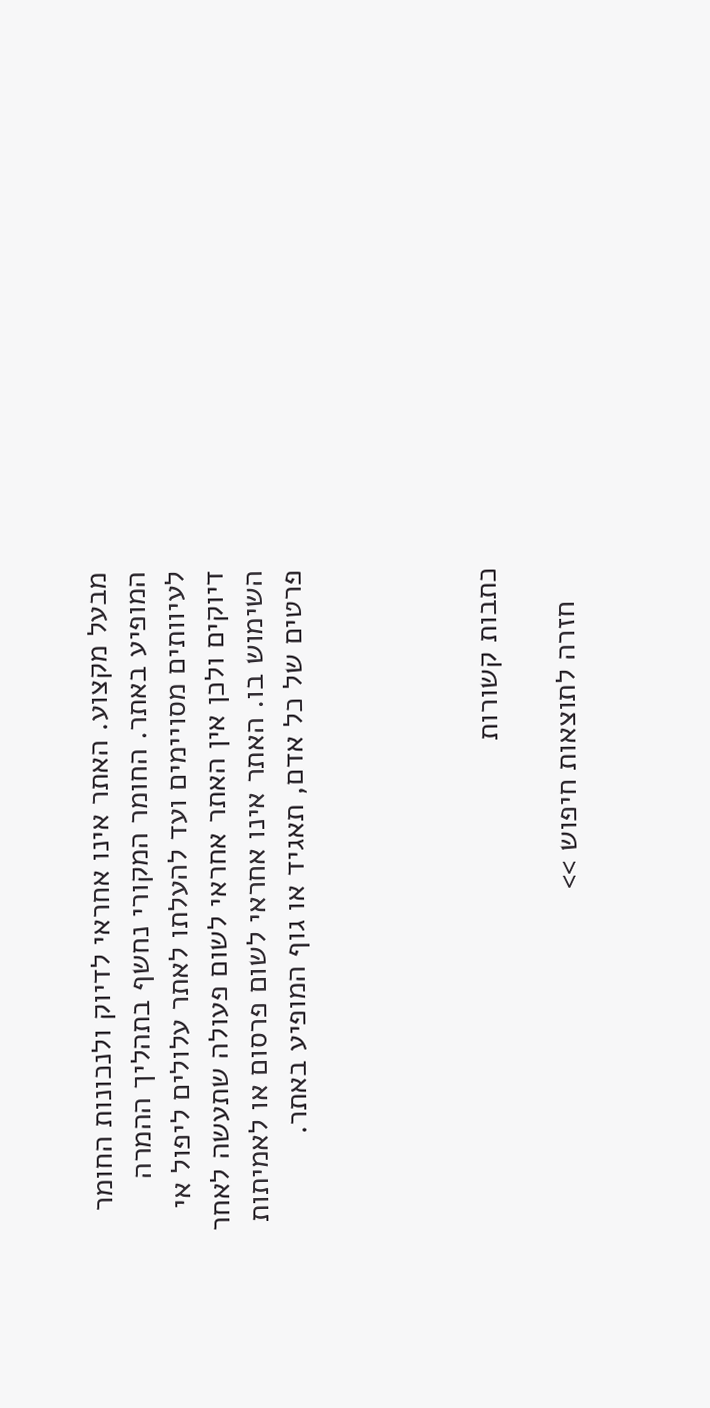מבעל מקצוע. האתר אינו אחראי לדיוק ולנכונות החומר המופיע באתר. החומר המקורי נחשף בתהליך ההמרה לעיוותים מסויימים ועד להעלתו לאתר עלולים ליפול אי דיוקים ולכן אין האתר אחראי לשום פעולה שתעשה לאחר השימוש בו. האתר אינו אחראי לשום פרסום או לאמיתות פרטים של כל אדם, תאגיד או גוף המופיע באתר.




כתבות קשורות

    חזרה לתוצאות חיפוש >>